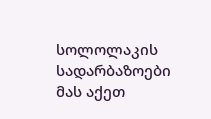სოლოლაკის სადარბაზოები
მას აქეთ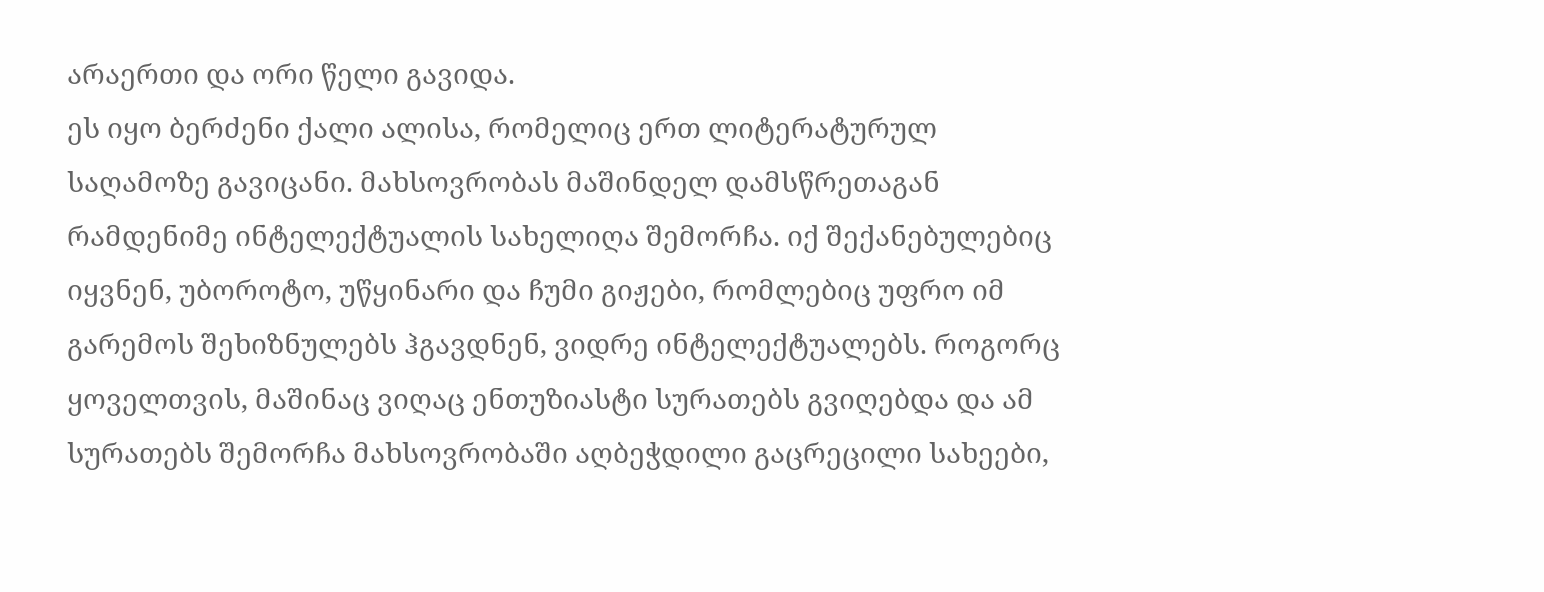არაერთი და ორი წელი გავიდა.
ეს იყო ბერძენი ქალი ალისა, რომელიც ერთ ლიტერატურულ საღამოზე გავიცანი. მახსოვრობას მაშინდელ დამსწრეთაგან რამდენიმე ინტელექტუალის სახელიღა შემორჩა. იქ შექანებულებიც იყვნენ, უბოროტო, უწყინარი და ჩუმი გიჟები, რომლებიც უფრო იმ გარემოს შეხიზნულებს ჰგავდნენ, ვიდრე ინტელექტუალებს. როგორც ყოველთვის, მაშინაც ვიღაც ენთუზიასტი სურათებს გვიღებდა და ამ სურათებს შემორჩა მახსოვრობაში აღბეჭდილი გაცრეცილი სახეები,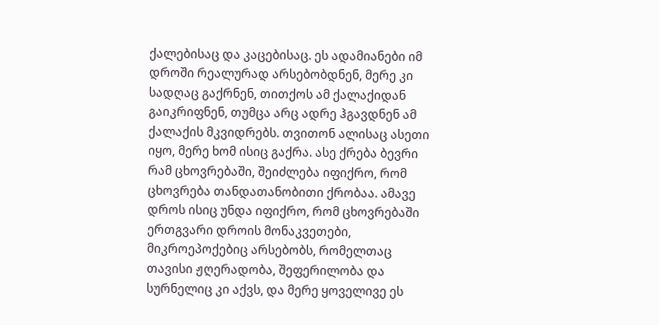ქალებისაც და კაცებისაც. ეს ადამიანები იმ დროში რეალურად არსებობდნენ, მერე კი სადღაც გაქრნენ, თითქოს ამ ქალაქიდან გაიკრიფნენ, თუმცა არც ადრე ჰგავდნენ ამ ქალაქის მკვიდრებს. თვითონ ალისაც ასეთი იყო, მერე ხომ ისიც გაქრა. ასე ქრება ბევრი რამ ცხოვრებაში, შეიძლება იფიქრო, რომ ცხოვრება თანდათანობითი ქრობაა. ამავე დროს ისიც უნდა იფიქრო, რომ ცხოვრებაში ერთგვარი დროის მონაკვეთები, მიკროეპოქებიც არსებობს, რომელთაც თავისი ჟღერადობა, შეფერილობა და სურნელიც კი აქვს, და მერე ყოველივე ეს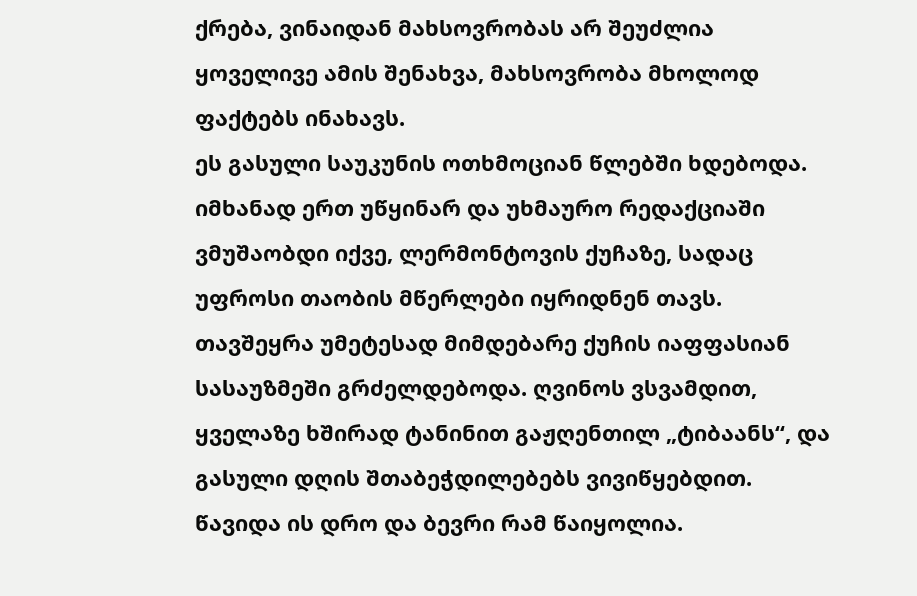ქრება, ვინაიდან მახსოვრობას არ შეუძლია ყოველივე ამის შენახვა, მახსოვრობა მხოლოდ ფაქტებს ინახავს.
ეს გასული საუკუნის ოთხმოციან წლებში ხდებოდა. იმხანად ერთ უწყინარ და უხმაურო რედაქციაში ვმუშაობდი იქვე, ლერმონტოვის ქუჩაზე, სადაც უფროსი თაობის მწერლები იყრიდნენ თავს. თავშეყრა უმეტესად მიმდებარე ქუჩის იაფფასიან სასაუზმეში გრძელდებოდა. ღვინოს ვსვამდით, ყველაზე ხშირად ტანინით გაჟღენთილ „ტიბაანს“, და გასული დღის შთაბეჭდილებებს ვივიწყებდით.
წავიდა ის დრო და ბევრი რამ წაიყოლია.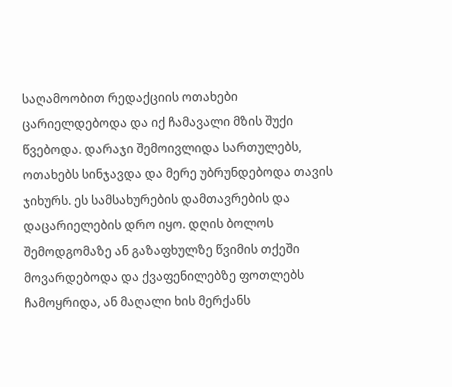საღამოობით რედაქციის ოთახები ცარიელდებოდა და იქ ჩამავალი მზის შუქი წვებოდა. დარაჯი შემოივლიდა სართულებს, ოთახებს სინჯავდა და მერე უბრუნდებოდა თავის ჯიხურს. ეს სამსახურების დამთავრების და დაცარიელების დრო იყო. დღის ბოლოს შემოდგომაზე ან გაზაფხულზე წვიმის თქეში მოვარდებოდა და ქვაფენილებზე ფოთლებს ჩამოყრიდა, ან მაღალი ხის მერქანს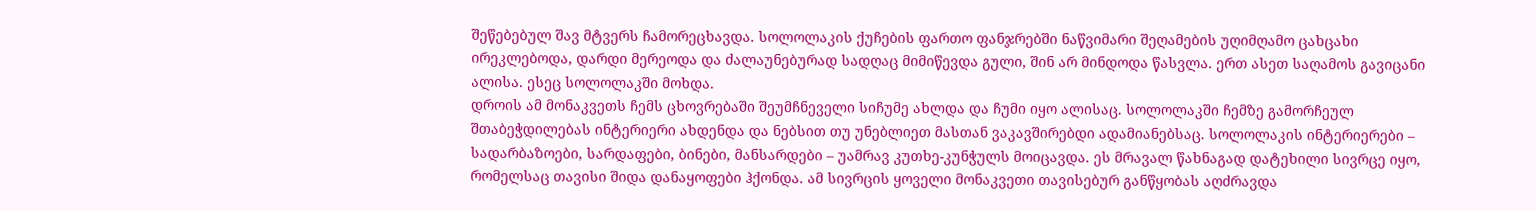შეწებებულ შავ მტვერს ჩამორეცხავდა. სოლოლაკის ქუჩების ფართო ფანჯრებში ნაწვიმარი შეღამების უღიმღამო ცახცახი ირეკლებოდა, დარდი მერეოდა და ძალაუნებურად სადღაც მიმიწევდა გული, შინ არ მინდოდა წასვლა. ერთ ასეთ საღამოს გავიცანი ალისა. ესეც სოლოლაკში მოხდა.
დროის ამ მონაკვეთს ჩემს ცხოვრებაში შეუმჩნეველი სიჩუმე ახლდა და ჩუმი იყო ალისაც. სოლოლაკში ჩემზე გამორჩეულ შთაბეჭდილებას ინტერიერი ახდენდა და ნებსით თუ უნებლიეთ მასთან ვაკავშირებდი ადამიანებსაც. სოლოლაკის ინტერიერები – სადარბაზოები, სარდაფები, ბინები, მანსარდები – უამრავ კუთხე-კუნჭულს მოიცავდა. ეს მრავალ წახნაგად დატეხილი სივრცე იყო, რომელსაც თავისი შიდა დანაყოფები ჰქონდა. ამ სივრცის ყოველი მონაკვეთი თავისებურ განწყობას აღძრავდა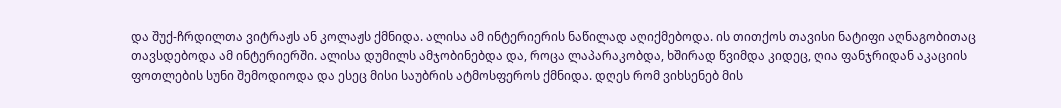და შუქ-ჩრდილთა ვიტრაჟს ან კოლაჟს ქმნიდა. ალისა ამ ინტერიერის ნაწილად აღიქმებოდა. ის თითქოს თავისი ნატიფი აღნაგობითაც თავსდებოდა ამ ინტერიერში. ალისა დუმილს ამჯობინებდა და, როცა ლაპარაკობდა, ხშირად წვიმდა კიდეც, ღია ფანჯრიდან აკაციის ფოთლების სუნი შემოდიოდა და ესეც მისი საუბრის ატმოსფეროს ქმნიდა. დღეს რომ ვიხსენებ მის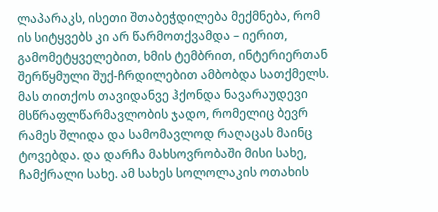ლაპარაკს, ისეთი შთაბეჭდილება მექმნება, რომ ის სიტყვებს კი არ წარმოთქვამდა – იერით, გამომეტყველებით, ხმის ტემბრით, ინტერიერთან შერწყმული შუქ-ჩრდილებით ამბობდა სათქმელს. მას თითქოს თავიდანვე ჰქონდა ნავარაუდევი მსწრაფლწარმავლობის ჯადო, რომელიც ბევრ რამეს შლიდა და სამომავლოდ რაღაცას მაინც ტოვებდა. და დარჩა მახსოვრობაში მისი სახე, ჩამქრალი სახე. ამ სახეს სოლოლაკის ოთახის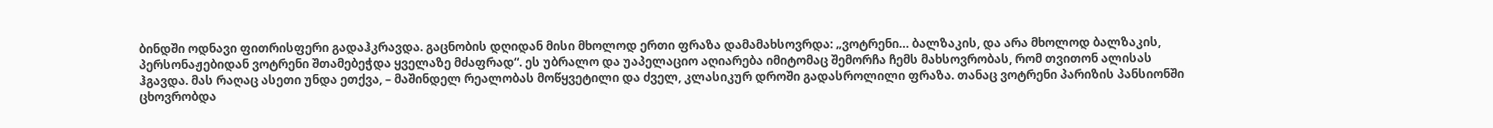ბინდში ოდნავი ფითრისფერი გადაჰკრავდა. გაცნობის დღიდან მისი მხოლოდ ერთი ფრაზა დამამახსოვრდა: „ვოტრენი… ბალზაკის, და არა მხოლოდ ბალზაკის, პერსონაჟებიდან ვოტრენი შთამებეჭდა ყველაზე მძაფრად“. ეს უბრალო და უაპელაციო აღიარება იმიტომაც შემორჩა ჩემს მახსოვრობას, რომ თვითონ ალისას ჰგავდა. მას რაღაც ასეთი უნდა ეთქვა, – მაშინდელ რეალობას მოწყვეტილი და ძველ, კლასიკურ დროში გადასროლილი ფრაზა. თანაც ვოტრენი პარიზის პანსიონში ცხოვრობდა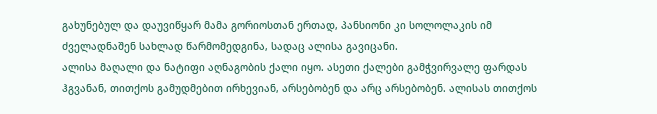გახუნებულ და დაუვიწყარ მამა გორიოსთან ერთად, პანსიონი კი სოლოლაკის იმ ძველადნაშენ სახლად წარმომედგინა, სადაც ალისა გავიცანი.
ალისა მაღალი და ნატიფი აღნაგობის ქალი იყო. ასეთი ქალები გამჭვირვალე ფარდას ჰგვანან, თითქოს გამუდმებით ირხევიან, არსებობენ და არც არსებობენ. ალისას თითქოს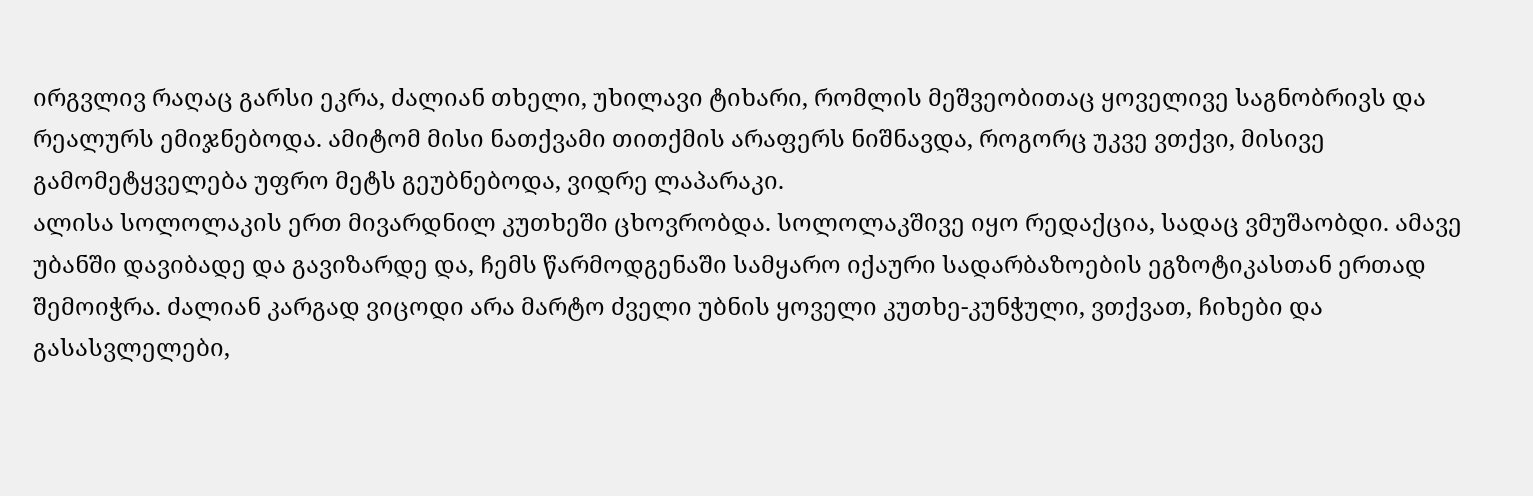ირგვლივ რაღაც გარსი ეკრა, ძალიან თხელი, უხილავი ტიხარი, რომლის მეშვეობითაც ყოველივე საგნობრივს და რეალურს ემიჯნებოდა. ამიტომ მისი ნათქვამი თითქმის არაფერს ნიშნავდა, როგორც უკვე ვთქვი, მისივე გამომეტყველება უფრო მეტს გეუბნებოდა, ვიდრე ლაპარაკი.
ალისა სოლოლაკის ერთ მივარდნილ კუთხეში ცხოვრობდა. სოლოლაკშივე იყო რედაქცია, სადაც ვმუშაობდი. ამავე უბანში დავიბადე და გავიზარდე და, ჩემს წარმოდგენაში სამყარო იქაური სადარბაზოების ეგზოტიკასთან ერთად შემოიჭრა. ძალიან კარგად ვიცოდი არა მარტო ძველი უბნის ყოველი კუთხე-კუნჭული, ვთქვათ, ჩიხები და გასასვლელები,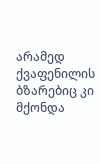არამედ ქვაფენილის ბზარებიც კი მქონდა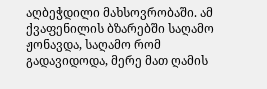აღბეჭდილი მახსოვრობაში. ამ ქვაფენილის ბზარებში საღამო ჟონავდა, საღამო რომ გადავიდოდა, მერე მათ ღამის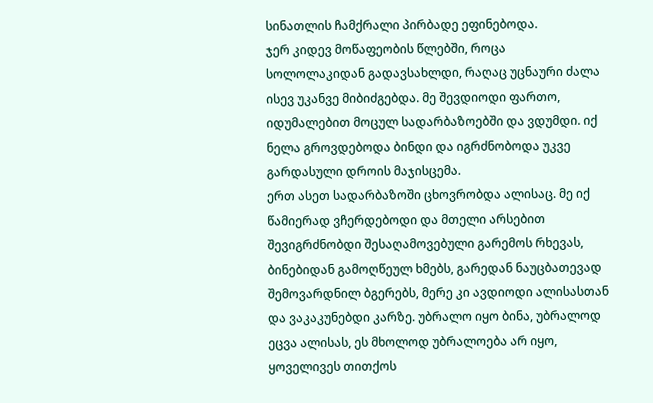სინათლის ჩამქრალი პირბადე ეფინებოდა.
ჯერ კიდევ მოწაფეობის წლებში, როცა სოლოლაკიდან გადავსახლდი, რაღაც უცნაური ძალა ისევ უკანვე მიბიძგებდა. მე შევდიოდი ფართო, იდუმალებით მოცულ სადარბაზოებში და ვდუმდი. იქ ნელა გროვდებოდა ბინდი და იგრძნობოდა უკვე გარდასული დროის მაჯისცემა.
ერთ ასეთ სადარბაზოში ცხოვრობდა ალისაც. მე იქ წამიერად ვჩერდებოდი და მთელი არსებით შევიგრძნობდი შესაღამოვებული გარემოს რხევას, ბინებიდან გამოღწეულ ხმებს, გარედან ნაუცბათევად შემოვარდნილ ბგერებს, მერე კი ავდიოდი ალისასთან და ვაკაკუნებდი კარზე. უბრალო იყო ბინა, უბრალოდ ეცვა ალისას, ეს მხოლოდ უბრალოება არ იყო, ყოველივეს თითქოს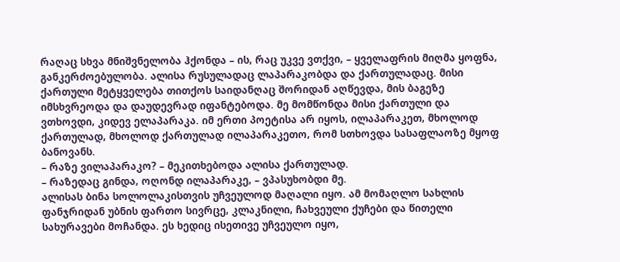რაღაც სხვა მნიშვნელობა ჰქონდა – ის, რაც უკვე ვთქვი, – ყველაფრის მიღმა ყოფნა, განკერძოებულობა. ალისა რუსულადაც ლაპარაკობდა და ქართულადაც. მისი ქართული მეტყველება თითქოს საიდანღაც შორიდან აღწევდა, მის ბაგეზე იმსხვრეოდა და დაუდევრად იფანტებოდა. მე მომწონდა მისი ქართული და ვთხოვდი, კიდევ ელაპარაკა. იმ ერთი პოეტისა არ იყოს, ილაპარაკეთ, მხოლოდ ქართულად, მხოლოდ ქართულად ილაპარაკეთო, რომ სთხოვდა სასაფლაოზე მყოფ ბანოვანს.
– რაზე ვილაპარაკო? – მეკითხებოდა ალისა ქართულად.
– რაზედაც გინდა, ოღონდ ილაპარაკე, – ვპასუხობდი მე.
ალისას ბინა სოლოლაკისთვის უჩვეულოდ მაღალი იყო. ამ მომაღლო სახლის ფანჯრიდან უბნის ფართო სივრცე, კლაკნილი, ჩახვეული ქუჩები და წითელი სახურავები მოჩანდა. ეს ხედიც ისეთივე უჩვეულო იყო,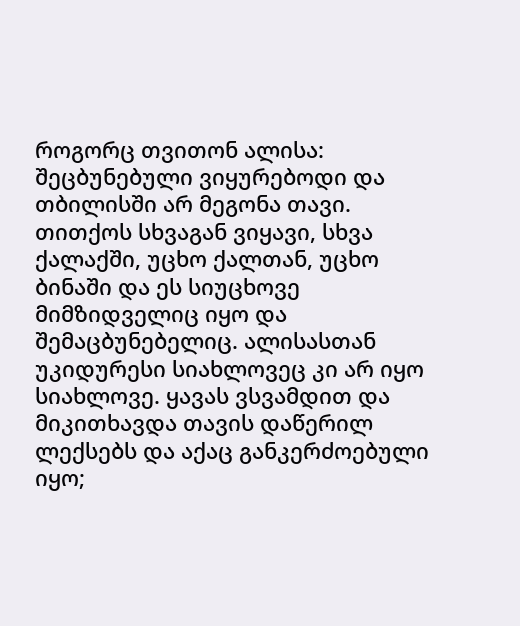როგორც თვითონ ალისა: შეცბუნებული ვიყურებოდი და თბილისში არ მეგონა თავი. თითქოს სხვაგან ვიყავი, სხვა ქალაქში, უცხო ქალთან, უცხო ბინაში და ეს სიუცხოვე მიმზიდველიც იყო და შემაცბუნებელიც. ალისასთან უკიდურესი სიახლოვეც კი არ იყო სიახლოვე. ყავას ვსვამდით და მიკითხავდა თავის დაწერილ ლექსებს და აქაც განკერძოებული იყო;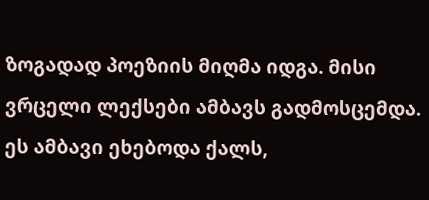ზოგადად პოეზიის მიღმა იდგა. მისი ვრცელი ლექსები ამბავს გადმოსცემდა. ეს ამბავი ეხებოდა ქალს,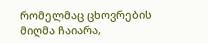რომელმაც ცხოვრების მიღმა ჩაიარა,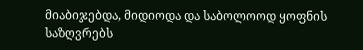მიაბიჯებდა, მიდიოდა და საბოლოოდ ყოფნის საზღვრებს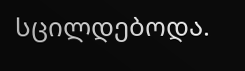სცილდებოდა.